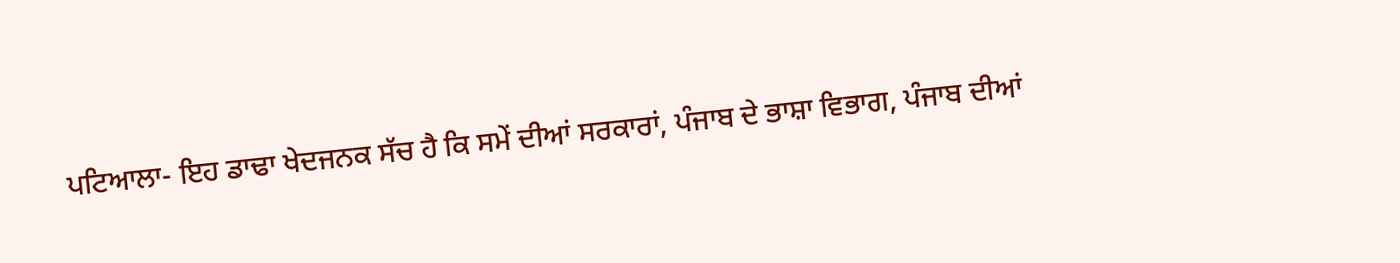ਪਟਿਆਲਾ- ਇਹ ਡਾਢਾ ਖੇਦਜਨਕ ਸੱਚ ਹੈ ਕਿ ਸਮੇਂ ਦੀਆਂ ਸਰਕਾਰਾਂ, ਪੰਜਾਬ ਦੇ ਭਾਸ਼ਾ ਵਿਭਾਗ, ਪੰਜਾਬ ਦੀਆਂ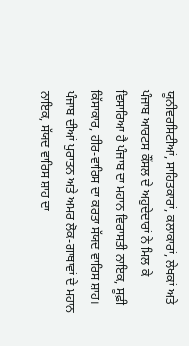ਯੂਨੀਵਰਸਿਟੀਆਂ, ਸਾਹਿਤਕਾਰਾਂ, ਕਲਾਕਾਰਾਂ, ਲੇਖਕਾਂ ਅਤੇ ਪੰਜਾਬ ਆਰਟਸ ਕੌਂਸਲ ਦੇ ਅਹੁਦੇਦਾਰਾਂ ਨੇ ਮਿਲ ਕੇ ਵਿਸਾਰਿਆ ਹੈ ਪੰਜਾਬ ਦਾ ਮਹਾਨ ਵਿਰਾਸਤੀ ਨਾਇਕ, ਸੂਫ਼ੀ ਕਿੱਸਾਕਾਰ, ਹੀਰ-ਵਾਰਿਸ ਦਾ ਕਰਤਾ ਸੱਯਦ ਵਾਰਿਸ ਸ਼ਾਹ। ਪੰਜਾਬ ਦੀਆਂ ਪੁਰਾਤਨ ਅਤੇ ਅਮਰ ਲੋਕ-ਗਾਥਾਵਾਂ ਦੇ ਮਹਾਨ ਨਾਇਕ, ਸੱਯਦ ਵਾਰਿਸ ਸ਼ਾਹ ਦਾ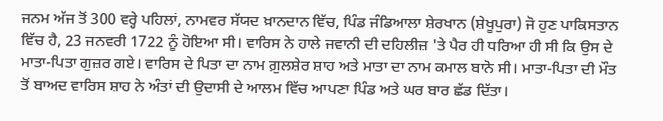ਜਨਮ ਅੱਜ ਤੋਂ 300 ਵਰ੍ਹੇ ਪਹਿਲਾਂ, ਨਾਮਵਰ ਸੱਯਦ ਖ਼ਾਨਦਾਨ ਵਿੱਚ, ਪਿੰਡ ਜੰਡਿਆਲਾ ਸ਼ੇਰਖਾਨ (ਸ਼ੇਖੂਪੁਰਾ) ਜੋ ਹੁਣ ਪਾਕਿਸਤਾਨ ਵਿੱਚ ਹੈ, 23 ਜਨਵਰੀ 1722 ਨੂੰ ਹੋਇਆ ਸੀ। ਵਾਰਿਸ ਨੇ ਹਾਲੇ ਜਵਾਨੀ ਦੀ ਦਹਿਲੀਜ਼ 'ਤੇ ਪੈਰ ਹੀ ਧਰਿਆ ਹੀ ਸੀ ਕਿ ਉਸ ਦੇ ਮਾਤਾ-ਪਿਤਾ ਗੁਜ਼ਰ ਗਏ। ਵਾਰਿਸ ਦੇ ਪਿਤਾ ਦਾ ਨਾਮ ਗ਼ੁਲਸ਼ੇਰ ਸ਼ਾਹ ਅਤੇ ਮਾਤਾ ਦਾ ਨਾਮ ਕਮਾਲ ਬਾਨੋ ਸੀ। ਮਾਤਾ-ਪਿਤਾ ਦੀ ਮੌਤ ਤੋਂ ਬਾਅਦ ਵਾਰਿਸ ਸ਼ਾਹ ਨੇ ਅੰਤਾਂ ਦੀ ਉਦਾਸੀ ਦੇ ਆਲਮ ਵਿੱਚ ਆਪਣਾ ਪਿੰਡ ਅਤੇ ਘਰ ਬਾਰ ਛੱਡ ਦਿੱਤਾ।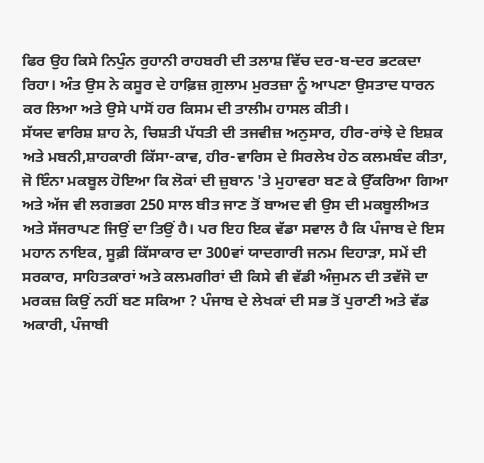ਫਿਰ ਉਹ ਕਿਸੇ ਨਿਪੁੰਨ ਰੁਹਾਨੀ ਰਾਹਬਰੀ ਦੀ ਤਲਾਸ਼ ਵਿੱਚ ਦਰ-ਬ-ਦਰ ਭਟਕਦਾ ਰਿਹਾ। ਅੰਤ ਉਸ ਨੇ ਕਸੂਰ ਦੇ ਹਾਫ਼ਿਜ਼ ਗ਼ੁਲਾਮ ਮੁਰਤਜ਼ਾ ਨੂੰ ਆਪਣਾ ਉਸਤਾਦ ਧਾਰਨ ਕਰ ਲਿਆ ਅਤੇ ਉਸੇ ਪਾਸੋਂ ਹਰ ਕਿਸਮ ਦੀ ਤਾਲੀਮ ਹਾਸਲ ਕੀਤੀ।
ਸੱਯਦ ਵਾਰਿਸ਼ ਸ਼ਾਹ ਨੇ, ਚਿਸ਼ਤੀ ਪੱਧਤੀ ਦੀ ਤਜਵੀਜ਼ ਅਨੁਸਾਰ, ਹੀਰ-ਰਾਂਝੇ ਦੇ ਇਸ਼ਕ ਅਤੇ ਮਬਨੀ,ਸ਼ਾਹਕਾਰੀ ਕਿੱਸਾ-ਕਾਵ, ਹੀਰ-ਵਾਰਿਸ ਦੇ ਸਿਰਲੇਖ ਹੇਠ ਕਲਮਬੰਦ ਕੀਤਾ, ਜੋ ਇੰਨਾ ਮਕਬੂਲ ਹੋਇਆ ਕਿ ਲੋਕਾਂ ਦੀ ਜ਼ੁਬਾਨ 'ਤੇ ਮੁਹਾਵਰਾ ਬਣ ਕੇ ਉੱਕਰਿਆ ਗਿਆ ਅਤੇ ਅੱਜ ਵੀ ਲਗਭਗ 250 ਸਾਲ ਬੀਤ ਜਾਣ ਤੋਂ ਬਾਅਦ ਵੀ ਉਸ ਦੀ ਮਕਬੂਲੀਅਤ ਅਤੇ ਸੱਜਰਾਪਣ ਜਿਉਂ ਦਾ ਤਿਉਂ ਹੈ। ਪਰ ਇਹ ਇਕ ਵੱਡਾ ਸਵਾਲ ਹੈ ਕਿ ਪੰਜਾਬ ਦੇ ਇਸ ਮਹਾਨ ਨਾਇਕ, ਸੂਫ਼ੀ ਕਿੱਸਾਕਾਰ ਦਾ 300ਵਾਂ ਯਾਦਗਾਰੀ ਜਨਮ ਦਿਹਾੜਾ, ਸਮੇਂ ਦੀ ਸਰਕਾਰ, ਸਾਹਿਤਕਾਰਾਂ ਅਤੇ ਕਲਮਗੀਰਾਂ ਦੀ ਕਿਸੇ ਵੀ ਵੱਡੀ ਅੰਜੁਮਨ ਦੀ ਤਵੱਜੋ ਦਾ ਮਰਕਜ਼ ਕਿਉਂ ਨਹੀਂ ਬਣ ਸਕਿਆ ? ਪੰਜਾਬ ਦੇ ਲੇਖਕਾਂ ਦੀ ਸਭ ਤੋਂ ਪੁਰਾਣੀ ਅਤੇ ਵੱਡ ਅਕਾਰੀ, ਪੰਜਾਬੀ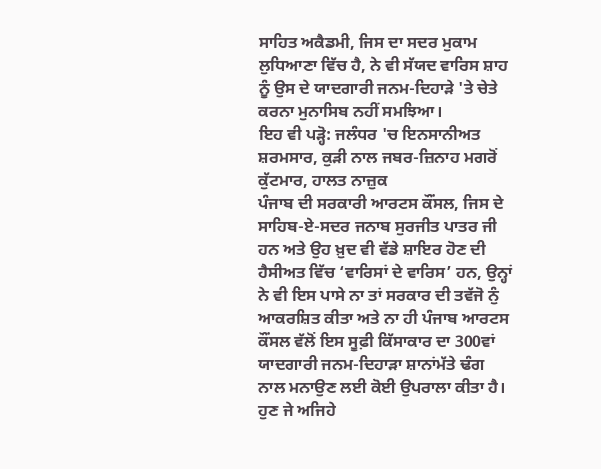ਸਾਹਿਤ ਅਕੈਡਮੀ, ਜਿਸ ਦਾ ਸਦਰ ਮੁਕਾਮ ਲੁਧਿਆਣਾ ਵਿੱਚ ਹੈ, ਨੇ ਵੀ ਸੱਯਦ ਵਾਰਿਸ ਸ਼ਾਹ ਨੂੰ ਉਸ ਦੇ ਯਾਦਗਾਰੀ ਜਨਮ-ਦਿਹਾੜੇ 'ਤੇ ਚੇਤੇ ਕਰਨਾ ਮੁਨਾਸਿਬ ਨਹੀਂ ਸਮਝਿਆ।
ਇਹ ਵੀ ਪੜ੍ਹੋ: ਜਲੰਧਰ 'ਚ ਇਨਸਾਨੀਅਤ ਸ਼ਰਮਸਾਰ, ਕੁੜੀ ਨਾਲ ਜਬਰ-ਜ਼ਿਨਾਹ ਮਗਰੋਂ ਕੁੱਟਮਾਰ, ਹਾਲਤ ਨਾਜ਼ੁਕ
ਪੰਜਾਬ ਦੀ ਸਰਕਾਰੀ ਆਰਟਸ ਕੌਂਸਲ, ਜਿਸ ਦੇ ਸਾਹਿਬ-ਏ-ਸਦਰ ਜਨਾਬ ਸੁਰਜੀਤ ਪਾਤਰ ਜੀ ਹਨ ਅਤੇ ਉਹ ਖ਼ੁਦ ਵੀ ਵੱਡੇ ਸ਼ਾਇਰ ਹੋਣ ਦੀ ਹੈਸੀਅਤ ਵਿੱਚ ‘ਵਾਰਿਸਾਂ ਦੇ ਵਾਰਿਸ’ ਹਨ, ਉਨ੍ਹਾਂ ਨੇ ਵੀ ਇਸ ਪਾਸੇ ਨਾ ਤਾਂ ਸਰਕਾਰ ਦੀ ਤਵੱਜੋ ਨੁੰ ਆਕਰਸ਼ਿਤ ਕੀਤਾ ਅਤੇ ਨਾ ਹੀ ਪੰਜਾਬ ਆਰਟਸ ਕੌਂਸਲ ਵੱਲੋਂ ਇਸ ਸੂਫ਼ੀ ਕਿੱਸਾਕਾਰ ਦਾ 300ਵਾਂ ਯਾਦਗਾਰੀ ਜਨਮ-ਦਿਹਾੜਾ ਸ਼ਾਨਾਂਮੱਤੇ ਢੰਗ ਨਾਲ ਮਨਾਉਣ ਲਈ ਕੋਈ ਉਪਰਾਲਾ ਕੀਤਾ ਹੈ। ਹੁਣ ਜੇ ਅਜਿਹੇ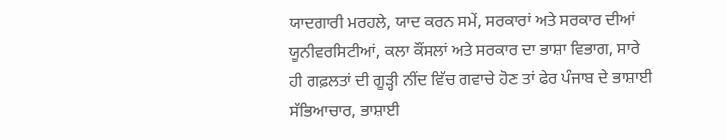ਯਾਦਗਾਰੀ ਮਰਹਲੇ, ਯਾਦ ਕਰਨ ਸਮੇਂ, ਸਰਕਾਰਾਂ ਅਤੇ ਸਰਕਾਰ ਦੀਆਂ ਯੂਨੀਵਰਸਿਟੀਆਂ, ਕਲਾ ਕੌਂਸਲਾਂ ਅਤੇ ਸਰਕਾਰ ਦਾ ਭਾਸ਼ਾ ਵਿਭਾਗ, ਸਾਰੇ ਹੀ ਗਫ਼ਲਤਾਂ ਦੀ ਗੂੜ੍ਹੀ ਨੀਂਦ ਵਿੱਚ ਗਵਾਚੇ ਹੋਣ ਤਾਂ ਫੇਰ ਪੰਜਾਬ ਦੇ ਭਾਸ਼ਾਈ ਸੱਭਿਆਚਾਰ, ਭਾਸ਼ਾਈ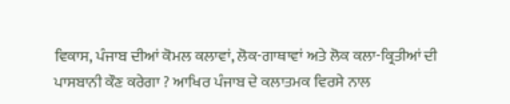ਵਿਕਾਸ, ਪੰਜਾਬ ਦੀਆਂ ਕੋਮਲ ਕਲਾਵਾਂ, ਲੋਕ-ਗਾਥਾਵਾਂ ਅਤੇ ਲੋਕ ਕਲਾ-ਕ੍ਰਿਤੀਆਂ ਦੀ ਪਾਸਬਾਨੀ ਕੌਣ ਕਰੇਗਾ ? ਆਖਿਰ ਪੰਜਾਬ ਦੇ ਕਲਾਤਮਕ ਵਿਰਸੇ ਨਾਲ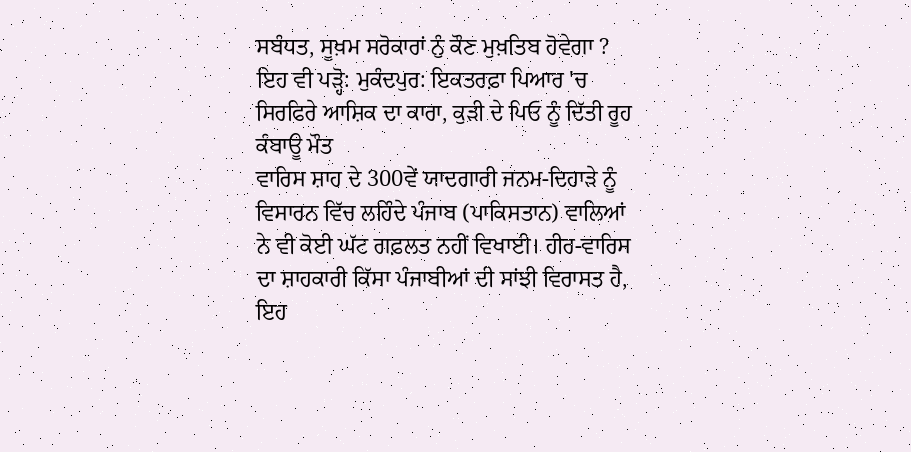ਸਬੰਧਤ, ਸੂਖ਼ਮ ਸਰੋਕਾਰਾਂ ਨੁੰ ਕੌਣ ਮੁਖ਼ਤਿਬ ਹੋਵੇਗਾ ?
ਇਹ ਵੀ ਪੜ੍ਹੋ: ਮੁਕੰਦਪੁਰ: ਇਕਤਰਫ਼ਾ ਪਿਆਰ 'ਚ ਸਿਰਫਿਰੇ ਆਸ਼ਿਕ ਦਾ ਕਾਰਾ, ਕੁੜੀ ਦੇ ਪਿਓ ਨੂੰ ਦਿੱਤੀ ਰੂਹ ਕੰਬਾਊ ਮੌਤ
ਵਾਰਿਸ ਸ਼ਾਹ ਦੇ 300ਵੇਂ ਯਾਦਗਾਰੀ ਜਨਮ-ਦਿਹਾੜੇ ਨੂੰ ਵਿਸਾਰਨ ਵਿੱਚ ਲਹਿੰਦੇ ਪੰਜਾਬ (ਪਾਕਿਸਤਾਨ) ਵਾਲਿਆਂ ਨੇ ਵੀ ਕੋਈ ਘੱਟ ਗਫ਼ਲਤ ਨਹੀਂ ਵਿਖਾਈ। ਹੀਰ-ਵਾਰਿਸ ਦਾ ਸ਼ਾਹਕਾਰੀ ਕਿੱਸਾ ਪੰਜਾਬੀਆਂ ਦੀ ਸਾਂਝੀ ਵਿਰਾਸਤ ਹੈ, ਇਹ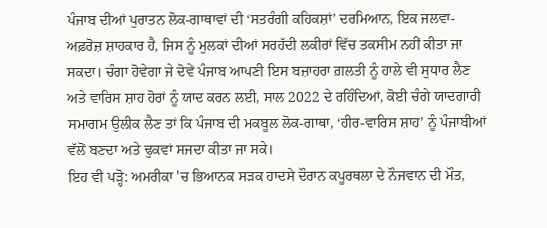ਪੰਜਾਬ ਦੀਆਂ ਪੁਰਾਤਨ ਲੋਕ-ਗਾਥਾਵਾਂ ਦੀ ‘ਸਤਰੰਗੀ ਕਹਿਕਸ਼ਾਂ’ ਦਰਮਿਆਨ, ਇਕ ਜਲਵਾ-ਅਫ਼ਰੋਜ਼ ਸ਼ਾਹਕਾਰ ਹੈ, ਜਿਸ ਨੂੰ ਮੁਲਕਾਂ ਦੀਆਂ ਸਰਹੱਦੀ ਲਕੀਰਾਂ ਵਿੱਚ ਤਕਸੀਮ ਨਹੀਂ ਕੀਤਾ ਜਾ ਸਕਦਾ। ਚੰਗਾ ਹੋਵੇਗਾ ਜੇ ਦੋਵੇਂ ਪੰਜਾਬ ਆਪਣੀ ਇਸ ਬਜ਼ਾਹਰਾ ਗ਼ਲਤੀ ਨੂੰ ਹਾਲੇ ਵੀ ਸੁਧਾਰ ਲੈਣ ਅਤੇ ਵਾਰਿਸ ਸ਼ਾਹ ਹੋਰਾਂ ਨੂੰ ਯਾਦ ਕਰਨ ਲਈ, ਸਾਲ 2022 ਦੇ ਰਹਿੰਦਿਆਂ, ਕੋਈ ਚੰਗੇ ਯਾਦਗਾਰੀ ਸਮਾਗਮ ਉਲੀਕ ਲੈਣ ਤਾਂ ਕਿ ਪੰਜਾਬ ਦੀ ਮਕਬੂਲ ਲੋਕ-ਗਾਥਾ, ‘ਹੀਰ-ਵਾਰਿਸ ਸ਼ਾਹ’ ਨੂੰ ਪੰਜਾਬੀਆਂ ਵੱਲੋਂ ਬਣਦਾ ਅਤੇ ਢੁਕਵਾਂ ਸਜਦਾ ਕੀਤਾ ਜਾ ਸਕੇ।
ਇਹ ਵੀ ਪੜ੍ਹੋ: ਅਮਰੀਕਾ 'ਚ ਭਿਆਨਕ ਸੜਕ ਹਾਦਸੇ ਦੌਰਾਨ ਕਪੂਰਥਲਾ ਦੇ ਨੌਜਵਾਨ ਦੀ ਮੌਤ,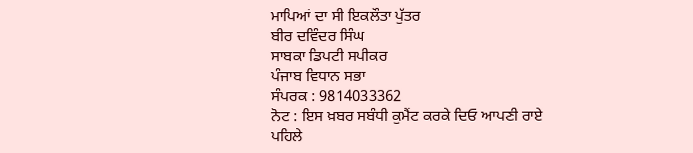ਮਾਪਿਆਂ ਦਾ ਸੀ ਇਕਲੌਤਾ ਪੁੱਤਰ
ਬੀਰ ਦਵਿੰਦਰ ਸਿੰਘ
ਸਾਬਕਾ ਡਿਪਟੀ ਸਪੀਕਰ
ਪੰਜਾਬ ਵਿਧਾਨ ਸਭਾ
ਸੰਪਰਕ : 9814033362
ਨੋਟ : ਇਸ ਖ਼ਬਰ ਸਬੰਧੀ ਕੁਮੈਂਟ ਕਰਕੇ ਦਿਓ ਆਪਣੀ ਰਾਏ
ਪਹਿਲੇ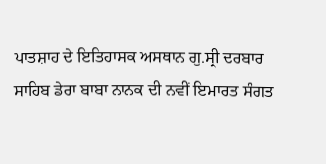ਪਾਤਸ਼ਾਹ ਦੇ ਇਤਿਹਾਸਕ ਅਸਥਾਨ ਗੁ.ਸ੍ਰੀ ਦਰਬਾਰ ਸਾਹਿਬ ਡੇਰਾ ਬਾਬਾ ਨਾਨਕ ਦੀ ਨਵੀਂ ਇਮਾਰਤ ਸੰਗਤ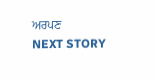ਅਰਪਣ
NEXT STORY